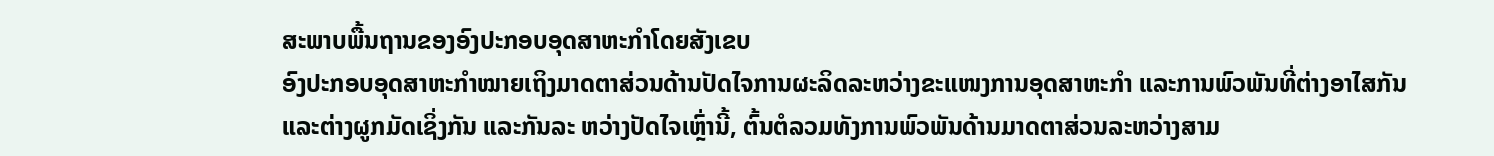ສະພາບພື້ນຖານຂອງອົງປະກອບອຸດສາຫະກຳໂດຍສັງເຂບ
ອົງປະກອບອຸດສາຫະກຳໝາຍເຖິງມາດຕາສ່ວນດ້ານປັດໄຈການຜະລິດລະຫວ່າງຂະແໜງການອຸດສາຫະກຳ ແລະການພົວພັນທີ່ຕ່າງອາໄສກັນ ແລະຕ່າງຜູກມັດເຊິ່ງກັນ ແລະກັນລະ ຫວ່າງປັດໄຈເຫຼົ່ານີ້, ຕົ້ນຕໍລວມທັງການພົວພັນດ້ານມາດຕາສ່ວນລະຫວ່າງສາມ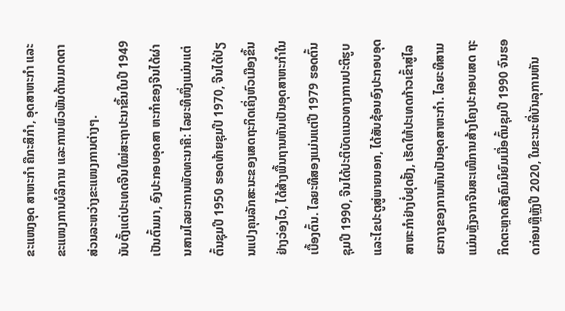ຂະແໜງອຸດ ສາຫະກຳ ຄືກະສິກຳ, ອຸດສາຫະກຳ ແລະຂະແໜງການບໍລິການ ແລະການພົວພັນດ້ານມາດຕາສ່ວນລະຫວ່າງຂະແໜງການຕ່າງໆ.
ນັບຕັ້ງແຕ່ປະເທດຈີນໃໝ່ສະຖາປະນາຂຶ້ນໃນປີ 1949 ເປັນຕົ້ນມາ, ອົງປະກອບອຸດສາ ຫະກຳຂອງຈີນໄດ້ຜ່ານສາມໄລຍະການພັດທະນາຄື: ໄລຍະທີໜຶ່ງແມ່ນແຕ່ຕົ້ນຊຸມປີ 1950 ຮອດທ້າຍຊຸມປີ 1970, ຈີນໄດ້ປ່ຽນແປງຄຸນລັກສະນະຂອງເສດຖະກິດເຄິ່ງຫົວເມືອງຂຶ້ນຢ່າງວ່ອງໄວ, ໄດ້ສ້າງພື້ນຖານຫັນເປັນອຸດສາຫະກຳໃນເບື້ອງຕົ້ນ. ໄລຍະທີສອງແມ່ນແຕ່ປີ 1979 ຮອດຕົ້ນຊຸມປີ 1990, ຈີນໄດ້ປະຕິບັດແນວທາງການປະຕິຮູບ ແລະໄຂປະຕູສູ່ພາຍນອກ, ໄດ້ສັບຊ້ອນອົງປະກອບອຸດສາຫະກຳຢ່າງບໍ່ຢຸດຢັ້ງ, ເຮັດໃຫ້ປະເທດກ້າວເຂົ້າສູ່ໄລຍະກາງຂອງການຫັນເປັນອຸດສາຫະກຳ. ໄລຍະທີສາມແມ່ນຫຼັງຈາກຈີນສະເໜີການສ້າງໂຄງປະກອບເສດ ຖະກິດຕະຫຼາດສັງຄົມນິຍົມເມື່ອຕົ້ນຊຸມປີ 1990 ຈົນຮອດກ່ອນຫຼືຫຼັງປີ 2020, ໃນຂະນະທີ່ບັນລຸການຫັນ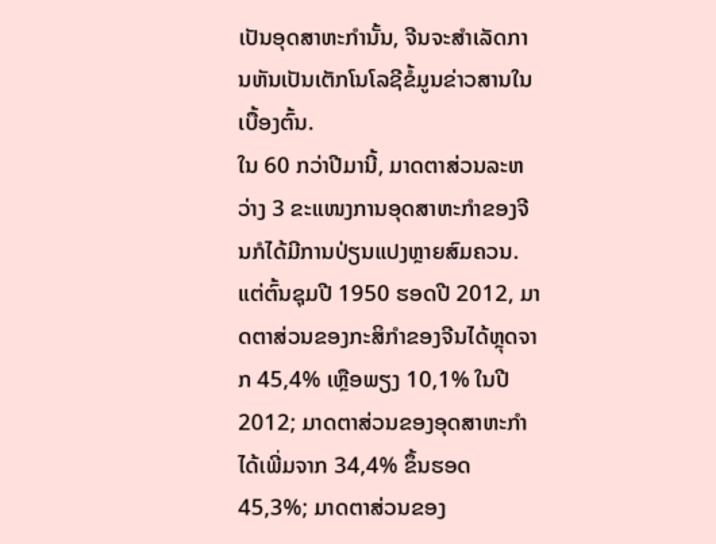ເປັນອຸດສາຫະກຳນັ້ນ, ຈີນຈະສຳເລັດການຫັນເປັນເຕັກໂນໂລຊີຂໍ້ມູນຂ່າວສານໃນເບື້ອງຕົ້ນ.
ໃນ 60 ກວ່າປີມານີ້, ມາດຕາສ່ວນລະຫວ່າງ 3 ຂະແໜງການອຸດສາຫະກຳຂອງຈີນກໍໄດ້ມີການປ່ຽນແປງຫຼາຍສົມຄວນ. ແຕ່ຕົ້ນຊຸມປີ 1950 ຮອດປີ 2012, ມາດຕາສ່ວນຂອງກະສິກຳຂອງຈີນໄດ້ຫຼຸດຈາກ 45,4% ເຫຼືອພຽງ 10,1% ໃນປີ 2012; ມາດຕາສ່ວນຂອງອຸດສາຫະກຳໄດ້ເພີ່ມຈາກ 34,4% ຂຶ້ນຮອດ 45,3%; ມາດຕາສ່ວນຂອງ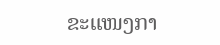ຂະແໜງກາ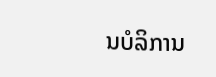ນບໍລິການ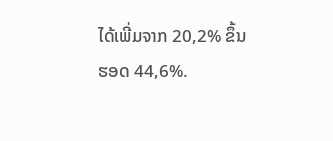ໄດ້ເພີ່ມຈາກ 20,2% ຂຶ້ນຮອດ 44,6%.